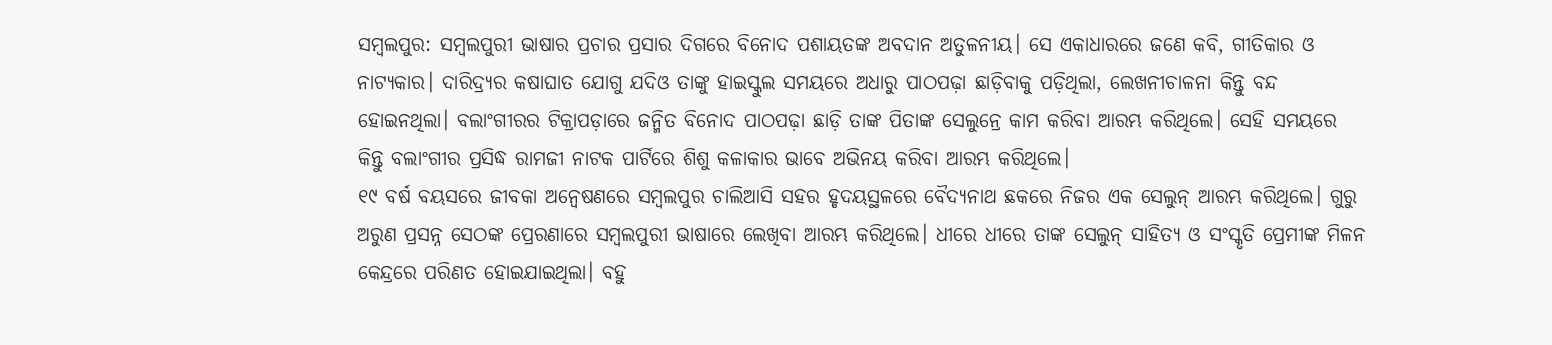ସମ୍ବଲପୁର: ସମ୍ବଲପୁରୀ ଭାଷାର ପ୍ରଚାର ପ୍ରସାର ଦିଗରେ ବିନୋଦ ପଶାୟତଙ୍କ ଅବଦାନ ଅତୁଳନୀୟ। ସେ ଏକାଧାରରେ ଜଣେ କବି, ଗୀତିକାର ଓ ନାଟ୍ୟକାର। ଦାରିଦ୍ର୍ୟର କଷାଘାତ ଯୋଗୁ ଯଦିଓ ତାଙ୍କୁ ହାଇସ୍କୁଲ ସମୟରେ ଅଧାରୁ ପାଠପଢ଼ା ଛାଡ଼ିବାକୁ ପଡ଼ିଥିଲା, ଲେଖନୀଚାଳନା କିନ୍ତୁ ବନ୍ଦ ହୋଇନଥିଲା। ବଲାଂଗୀରର ଟିକ୍ରାପଡ଼ାରେ ଜନ୍ମିତ ବିନୋଦ ପାଠପଢ଼ା ଛାଡ଼ି ତାଙ୍କ ପିତାଙ୍କ ସେଲୁନ୍ରେ କାମ କରିବା ଆରମ୍ଭ କରିଥିଲେ। ସେହି ସମୟରେ କିନ୍ତୁ ବଲାଂଗୀର ପ୍ରସିଦ୍ଧ ରାମଜୀ ନାଟକ ପାର୍ଟିରେ ଶିଶୁ କଳାକାର ଭାବେ ଅଭିନୟ କରିବା ଆରମ୍ଭ କରିଥିଲେ।
୧୯ ବର୍ଷ ବୟସରେ ଜୀବକା ଅନ୍ବେଷଣରେ ସମ୍ବଲପୁର ଚାଲିଆସି ସହର ହୃଦୟସ୍ଥଳରେ ବୈଦ୍ୟନାଥ ଛକରେ ନିଜର ଏକ ସେଲୁନ୍ ଆରମ୍ଭ କରିଥିଲେ। ଗୁରୁ ଅରୁଣ ପ୍ରସନ୍ନ ସେଠଙ୍କ ପ୍ରେରଣାରେ ସମ୍ବଲପୁରୀ ଭାଷାରେ ଲେଖିବା ଆରମ୍ଭ କରିଥିଲେ। ଧୀରେ ଧୀରେ ତାଙ୍କ ସେଲୁନ୍ ସାହିତ୍ୟ ଓ ସଂସ୍କୃତି ପ୍ରେମୀଙ୍କ ମିଳନ କେନ୍ଦ୍ରରେ ପରିଣତ ହୋଇଯାଇଥିଲା। ବହୁ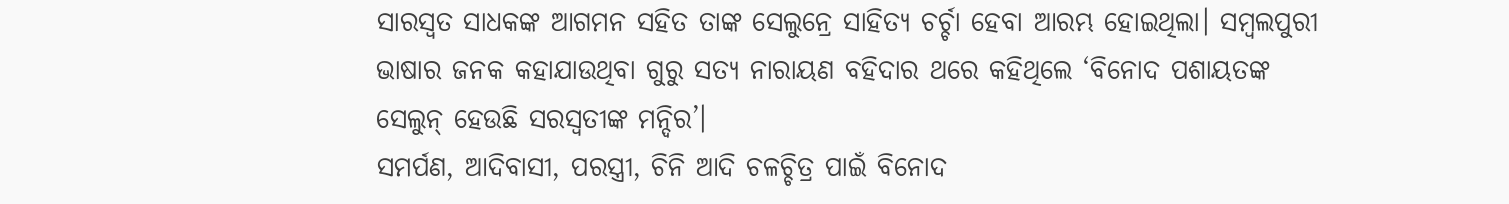ସାରସ୍ବତ ସାଧକଙ୍କ ଆଗମନ ସହିତ ତାଙ୍କ ସେଲୁନ୍ରେ ସାହିତ୍ୟ ଚର୍ଚ୍ଚା ହେବା ଆରମ୍ଭ ହୋଇଥିଲା। ସମ୍ବଲପୁରୀ ଭାଷାର ଜନକ କହାଯାଉଥିବା ଗୁରୁ ସତ୍ୟ ନାରାୟଣ ବହିଦାର ଥରେ କହିଥିଲେ ‘ବିନୋଦ ପଶାୟତଙ୍କ ସେଲୁନ୍ ହେଉଛି ସରସ୍ବତୀଙ୍କ ମନ୍ଦିର’।
ସମର୍ପଣ, ଆଦିବାସୀ, ପରସ୍ତ୍ରୀ, ଚିନି ଆଦି ଚଳଚ୍ଚିତ୍ର ପାଇଁ ବିନୋଦ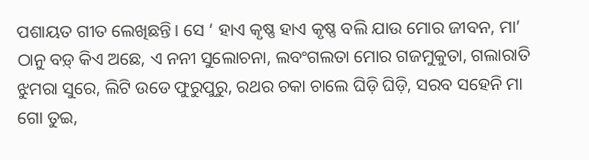ପଶାୟତ ଗୀତ ଲେଖିଛନ୍ତି। ସେ ‘ ହାଏ କୃଷ୍ଣ ହାଏ କୃଷ୍ଣ ବଲି ଯାଉ ମୋର ଜୀବନ, ମା’ ଠାନୁ ବଡ଼୍ କିଏ ଅଛେ, ଏ ନନୀ ସୁଲୋଚନା, ଲବଂଗଲତା ମୋର ଗଜମୁକୁତା, ଗଲାରାତି ଝୁମରା ସୁରେ, ଲିଟି ଉଡେ ଫୁରୁପୁରୁ, ରଥର ଚକା ଚାଲେ ଘିଡ଼ି ଘିଡ଼ି, ସରବ ସହେନି ମା ଗୋ ତୁଇ,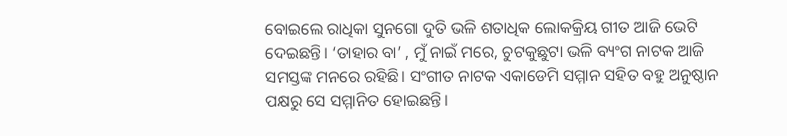ବୋଇଲେ ରାଧିକା ସୁନଗୋ ଦୁତି ଭଳି ଶତାଧିକ ଲୋକକ୍ରିୟ ଗୀତ ଆଜି ଭେଟି ଦେଇଛନ୍ତି। ‘ତାହାର ବା’ , ମୁଁ ନାଇଁ ମରେ, ଚୁଟକୁଛୁଟା ଭଳି ବ୍ୟଂଗ ନାଟକ ଆଜି ସମସ୍ତଙ୍କ ମନରେ ରହିଛି। ସଂଗୀତ ନାଟକ ଏକାଡେମି ସମ୍ମାନ ସହିତ ବହୁ ଅନୁଷ୍ଠାନ ପକ୍ଷରୁ ସେ ସମ୍ମାନିତ ହୋଇଛନ୍ତି।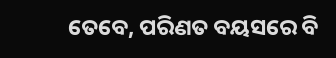ତେବେ, ପରିଣତ ବୟସରେ ବି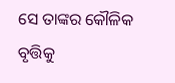ସେ ତାଙ୍କର କୌଳିକ ବୃତ୍ତିକୁ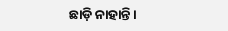ଛାଡ଼ି ନାହାନ୍ତି।